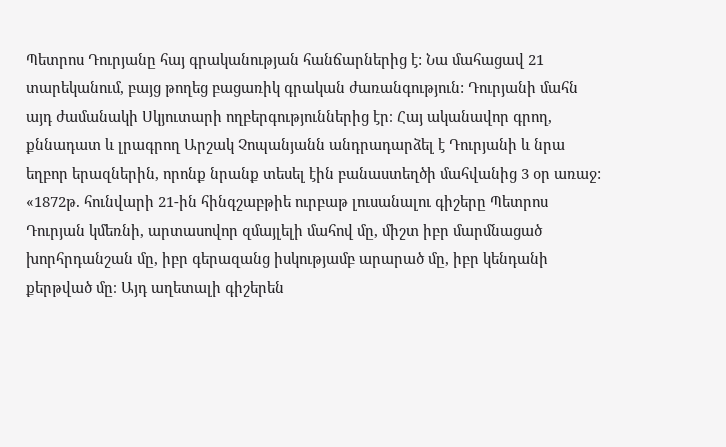Պետրոս Դուրյանը հայ գրականության հանճարներից է: Նա մահացավ 21 տարեկանում, բայց թողեց բացառիկ գրական ժառանգություն: Դուրյանի մահն այդ ժամանակի Սկյուտարի ողբերգություններից էր։ Հայ ականավոր գրող, քննադատ և լրագրող Արշակ Չոպանյանն անդրադարձել է Դուրյանի և նրա եղբոր երազներին, որոնք նրանք տեսել էին բանաստեղծի մահվանից 3 օր առաջ:
«1872թ. հունվարի 21-ին հինգշաբթիե ուրբաթ լուսանալու գիշերը Պետրոս Դուրյան կմեռնի, արտասովոր զմայլելի մահով մը, միշտ իբր մարմնացած խորհրդանշան մը, իբր գերազանց իսկությամբ արարած մը, իբր կենդանի քերթված մը։ Այդ աղետալի գիշերեն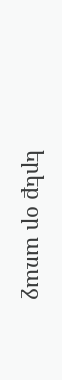երեք օր առաջ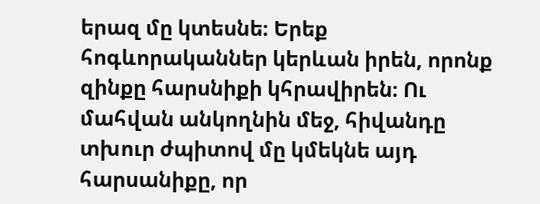երազ մը կտեսնե։ Երեք հոգևորականներ կերևան իրեն, որոնք զինքը հարսնիքի կհրավիրեն։ Ու մահվան անկողնին մեջ, հիվանդը տխուր ժպիտով մը կմեկնե այդ հարսանիքը, որ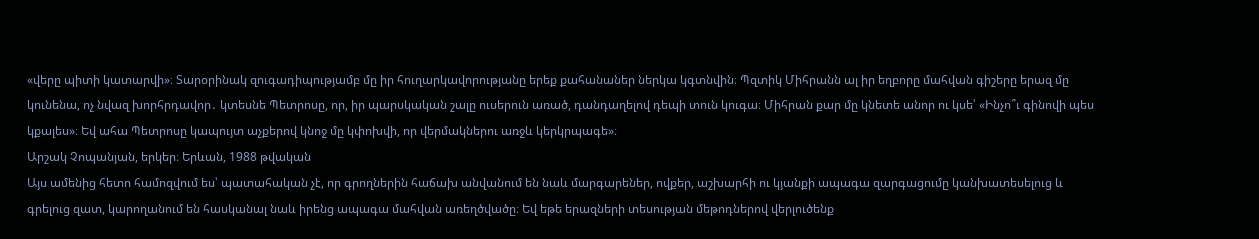«վերը պիտի կատարվի»։ Տարօրինակ զուգադիպությամբ մը իր հուղարկավորությանը երեք քահանաներ ներկա կգտնվին։ Պզտիկ Միհրանն ալ իր եղբորը մահվան գիշերը երազ մը կունենա, ոչ նվազ խորհրդավոր․ կտեսնե Պետրոսը, որ, իր պարսկական շալը ուսերուն առած, դանդաղելով դեպի տուն կուգա։ Միհրան քար մը կնետե անոր ու կսե՝ «Ինչո՞ւ գինովի պես կքալես»։ Եվ ահա Պետրոսը կապույտ աչքերով կնոջ մը կփոխվի, որ վերմակներու առջև կերկրպագե»։
Արշակ Չոպանյան, երկեր։ Երևան, 1988 թվական
Այս ամենից հետո համոզվում ես՝ պատահական չէ, որ գրողներին հաճախ անվանում են նաև մարգարեներ, ովքեր, աշխարհի ու կյանքի ապագա զարգացումը կանխատեսելուց և գրելուց զատ, կարողանում են հասկանալ նաև իրենց ապագա մահվան առեղծվածը։ Եվ եթե երազների տեսության մեթոդներով վերլուծենք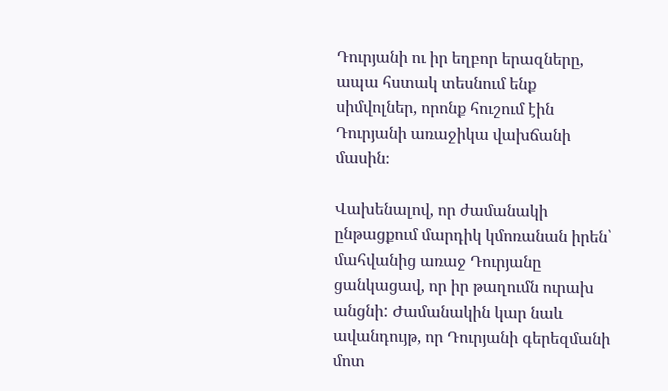Դուրյանի ու իր եղբոր երազները, ապա հստակ տեսնում ենք սիմվոլներ, որոնք հուշում էին Դուրյանի առաջիկա վախճանի մասին։

Վախենալով, որ ժամանակի ընթացքում մարդիկ կմոռանան իրեն՝ մահվանից առաջ Դուրյանը ցանկացավ, որ իր թաղումն ուրախ անցնի: Ժամանակին կար նաև ավանդույթ, որ Դուրյանի գերեզմանի մոտ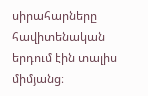սիրահարները հավիտենական երդում էին տալիս միմյանց։